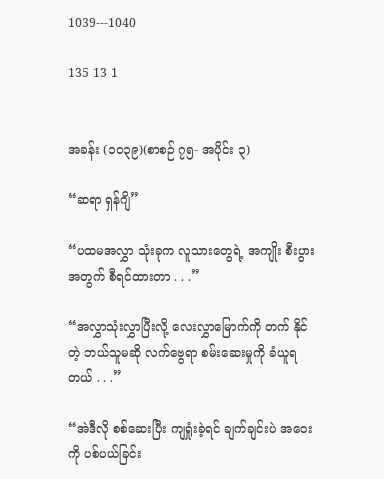1039---1040

135 13 1


အခန်း (၁၀၃၉)(စာစဉ် ၇၅- အပိုင်း ၃)

“ဆရာ ရှန်ဂျိ”

“ပထမအလွှာ သုံးခုက လူသားတွေရဲ့ အကျိုး စီးပွားအတွက် စီရင်ထားတာ . . .”

“အလွှာသုံးလွှာပြီးလို့ လေးလွှာမြောက်ကို တက် နိုင်တဲ့ ဘယ်သူမဆို လက်ဗွေရာ စမ်းဆေးမှုကို ခံယူရ တယ် . . .”

“အဲဒီလို စစ်ဆေးပြီး ကျရှုံးခဲ့ရင် ချက်ချင်းပဲ အဝေး ကို ပစ်ပယ်ခြင်း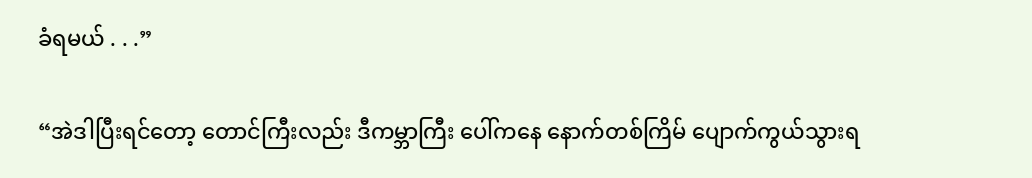ခံရမယ် . . .”

“အဲဒါပြီးရင်တော့ တောင်ကြီးလည်း ဒီကမ္ဘာကြီး ပေါ်ကနေ နောက်တစ်ကြိမ် ပျောက်ကွယ်သွားရ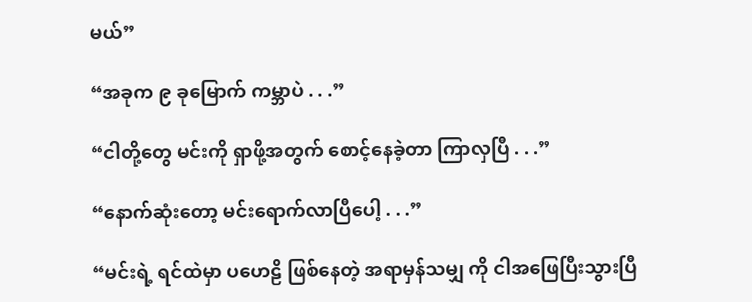မယ်”

“အခုက ၉ ခုမြောက် ကမ္ဘာပဲ . . .”

“ငါတို့တွေ မင်းကို ရှာဖို့အတွက် စောင့်နေခဲ့တာ ကြာလှပြီ . . .”

“နောက်ဆုံးတော့ မင်းရောက်လာပြီပေါ့ . . .”

“မင်းရဲ့ ရင်ထဲမှာ ပဟေဠိ ဖြစ်နေတဲ့ အရာမှန်သမျှ ကို ငါအဖြေပြီးသွားပြီ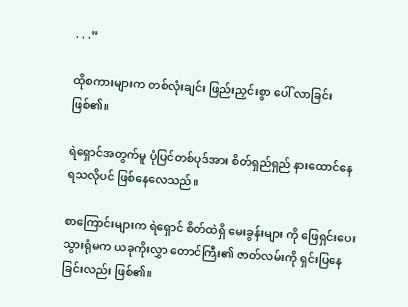. . .”

ထိုစကားများက တစ်လုံးချင်း ဖြည်းညှင်းစွာ ပေါ် လာခြင်း ဖြစ်၏။

ရဲရှောင်အတွက်မူ ပုံပြင်တစ်ပုဒ်အား စိတ်ရှည်ရှည် နားထောင်နေရသလိုပင် ဖြစ်နေလေသည်။

စာကြောင်းများက ရဲရှောင် စိတ်ထဲရှိ မေးခွန်းများ ကို ဖြေရှင်းပေးသွားရုံမက ယခုကိုးလွှာ တောင်ကြီး၏ ဇာတ်လမ်းကို ရှင်းပြနေခြင်းလည်း ဖြစ်၏။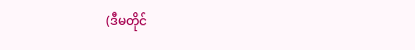(ဒီမတိုင်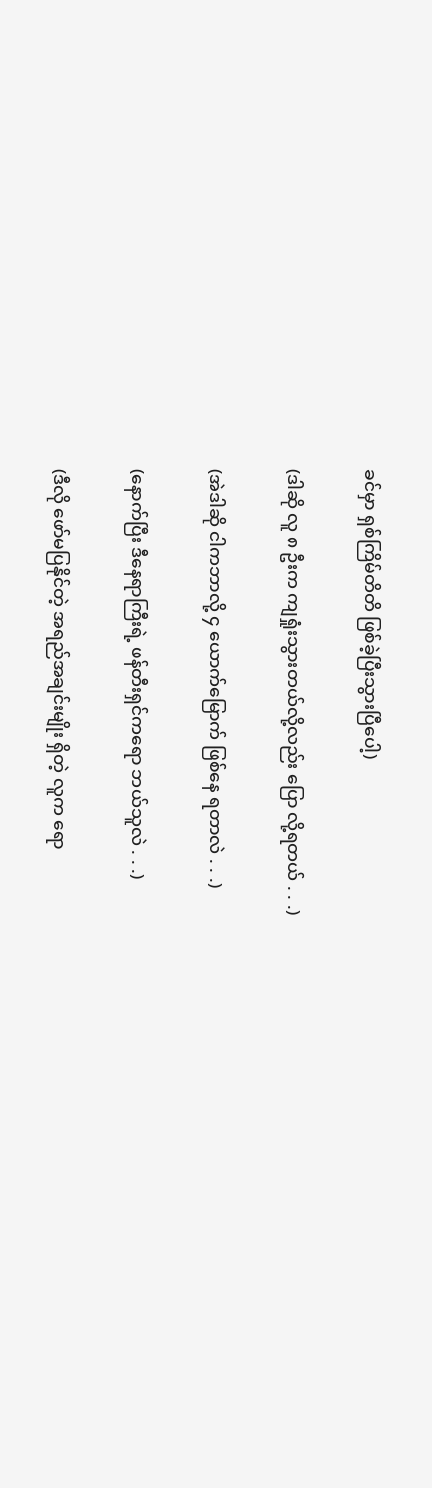ခင်မှာ ရှစ်ကြိမ်တိတိ ဖြစ်ခဲ့ပြီးသွားပြီပေါ့)

(ဒါဆို လူ ၈ ဦးက ကျရှုံးသွားတယ်လို့လည်း ပြော လို့ရတယ် . . .)

(အဲဒါဆို ငါကဘာလို့ ၄ ယောက်မြောက် ဖြစ်နေ ရတာလဲ . . .)

(နောက်ပြီး ဒီနေရာကြီးရဲ့ ဖန်တီးရှင်ကရော ဘယ်သူလဲ . . .)

(ဒီလို ဖော်မပြနိုင်တဲ့ အရည်အချင်းမျိုး ရှိတဲ့ လူက ရော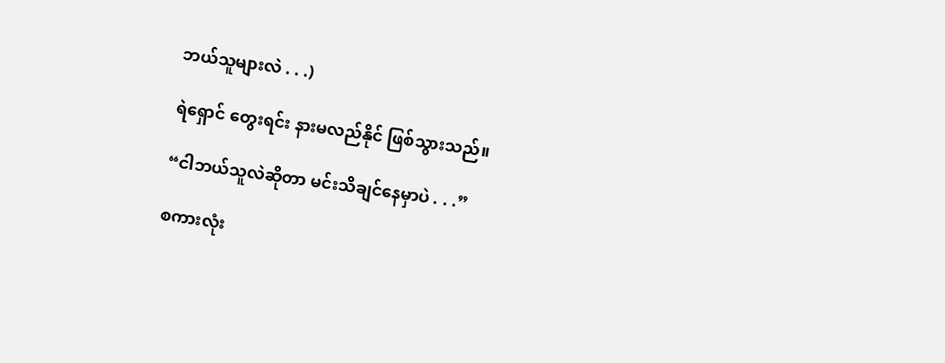ဘယ်သူများလဲ . . .)

ရဲရှောင် တွေးရင်း နားမလည်နိုင် ဖြစ်သွားသည်။

“ငါဘယ်သူလဲဆိုတာ မင်းသိချင်နေမှာပဲ . . .”

စကားလုံး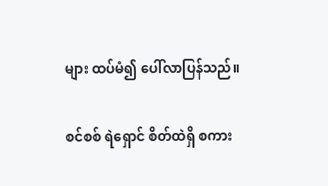များ ထပ်မံ၍ ပေါ်လာပြန်သည်။

စင်စစ် ရဲရှောင် စိတ်ထဲရှိ စကား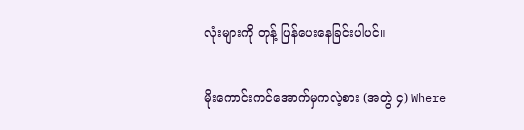လုံးများကို တုန့် ပြန်ပေးနေခြင်းပါပင်။

မိုးကောင်းကင်အောက်မှကလဲ့စား (အတွဲ ၄) Where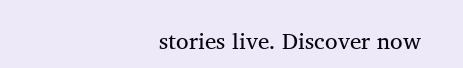stories live. Discover now